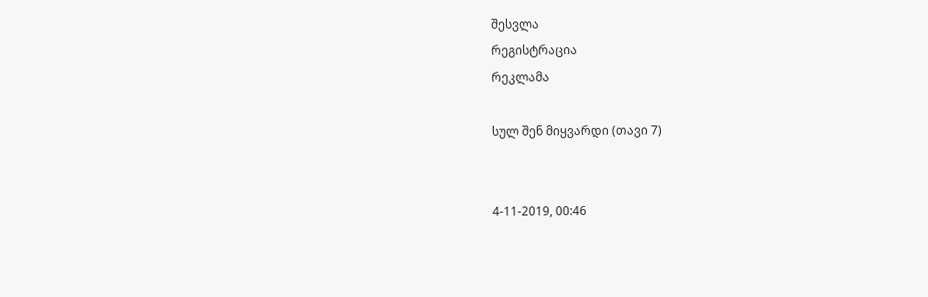შესვლა
რეგისტრაცია
რეკლამა

სულ შენ მიყვარდი (თავი 7)


4-11-2019, 00:46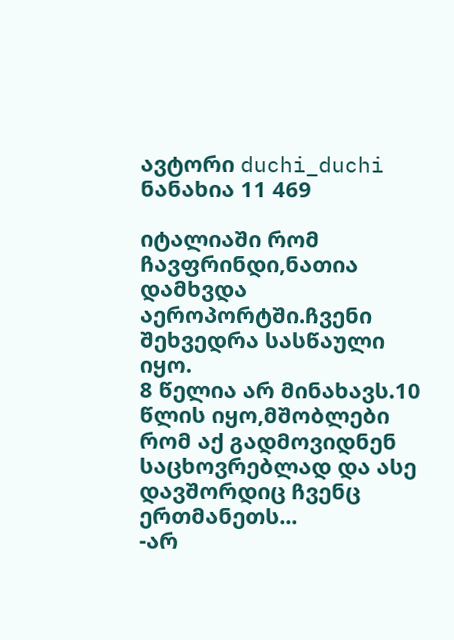ავტორი duchi_duchi
ნანახია 11 469

იტალიაში რომ ჩავფრინდი,ნათია დამხვდა აეროპორტში.ჩვენი შეხვედრა სასწაული იყო.
8 წელია არ მინახავს.10 წლის იყო,მშობლები რომ აქ გადმოვიდნენ საცხოვრებლად და ასე დავშორდიც ჩვენც ერთმანეთს...
-არ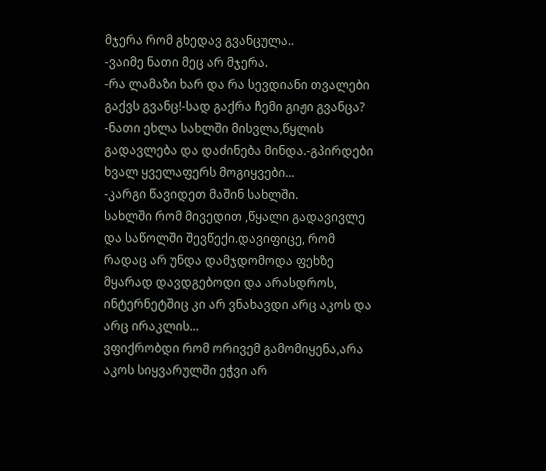მჯერა რომ გხედავ გვანცულა..
-ვაიმე ნათი მეც არ მჯერა.
-რა ლამაზი ხარ და რა სევდიანი თვალები გაქვს გვანც!-სად გაქრა ჩემი გიჟი გვანცა?
-ნათი ეხლა სახლში მისვლა,წყლის გადავლება და დაძინება მინდა.-გპირდები ხვალ ყველაფერს მოგიყვები...
-კარგი წავიდეთ მაშინ სახლში.
სახლში რომ მივედით ,წყალი გადავივლე და საწოლში შევწექი.დავიფიცე, რომ რადაც არ უნდა დამჯდომოდა ფეხზე მყარად დავდგებოდი და არასდროს, ინტერნეტშიც კი არ ვნახავდი არც აკოს და არც ირაკლის...
ვფიქრობდი რომ ორივემ გამომიყენა,არა აკოს სიყვარულში ეჭვი არ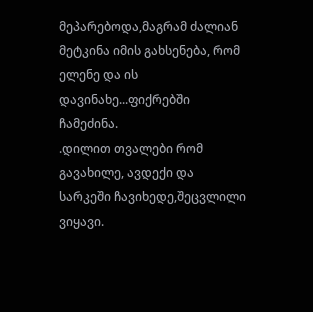მეპარებოდა,მაგრამ ძალიან მეტკინა იმის გახსენება, რომ ელენე და ის დავინახე...ფიქრებში ჩამეძინა.
.დილით თვალები რომ გავახილე, ავდექი და სარკეში ჩავიხედე,შეცვლილი ვიყავი.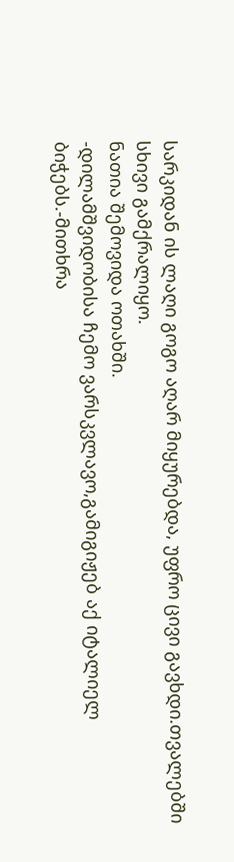სარკიდან ის ლაღი გოგო აღარ მიყურებდა, უფრო ცივი გავხდი.თვალებში სხივი გამქრალიყო.
ნათია შემოვიდა ოთახში.
-დილამშვიდობისა ჩემო ვარსკვლავო,გამიგიჟებ აქ იტალიელ ბიჭებს.-მითხრა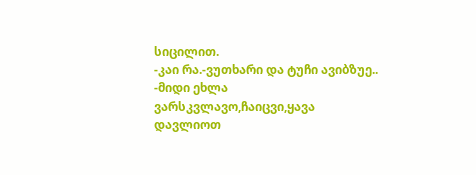სიცილით.
-კაი რა.-ვუთხარი და ტუჩი ავიბზუე..
-მიდი ეხლა ვარსკვლავო,ჩაიცვი,ყავა დავლიოთ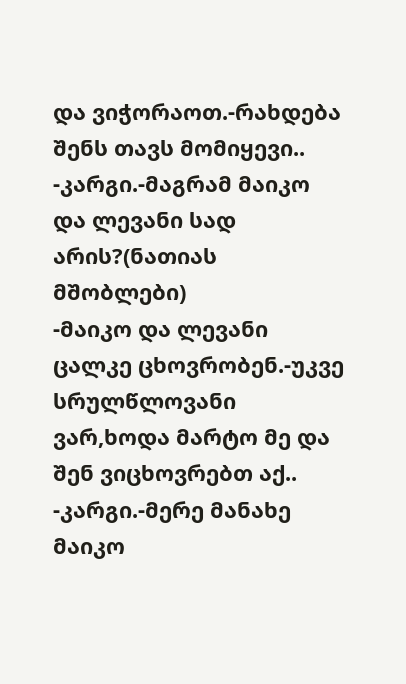და ვიჭორაოთ.-რახდება შენს თავს მომიყევი..
-კარგი.-მაგრამ მაიკო და ლევანი სად არის?(ნათიას მშობლები)
-მაიკო და ლევანი ცალკე ცხოვრობენ.-უკვე სრულწლოვანი ვარ,ხოდა მარტო მე და შენ ვიცხოვრებთ აქ..
-კარგი.-მერე მანახე მაიკო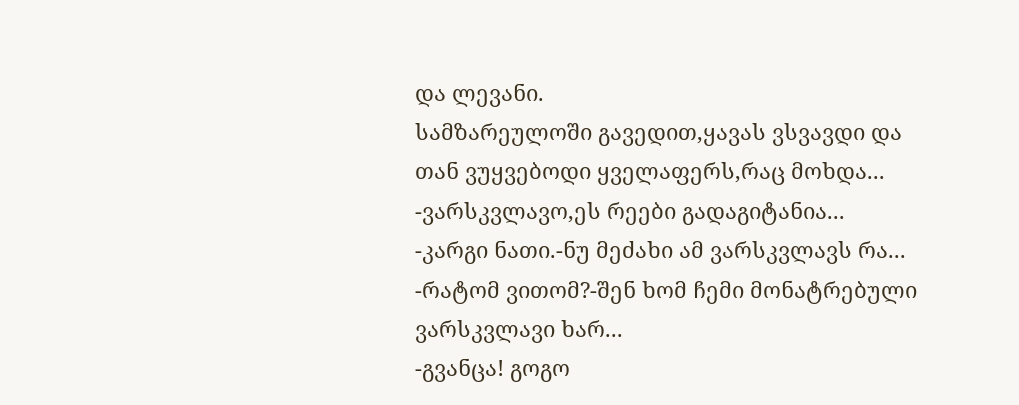და ლევანი.
სამზარეულოში გავედით,ყავას ვსვავდი და თან ვუყვებოდი ყველაფერს,რაც მოხდა...
-ვარსკვლავო,ეს რეები გადაგიტანია...
-კარგი ნათი.-ნუ მეძახი ამ ვარსკვლავს რა...
-რატომ ვითომ?-შენ ხომ ჩემი მონატრებული ვარსკვლავი ხარ...
-გვანცა! გოგო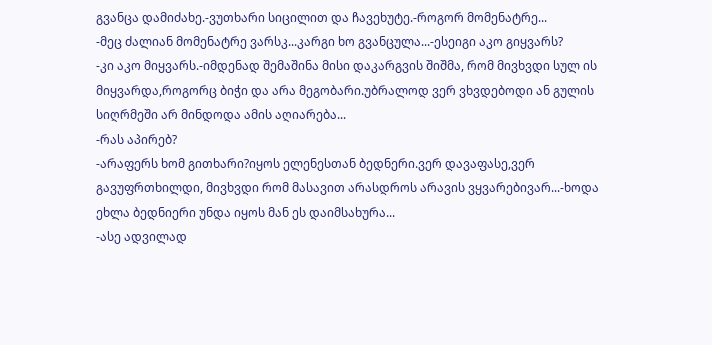გვანცა დამიძახე.-ვუთხარი სიცილით და ჩავეხუტე.-როგორ მომენატრე...
-მეც ძალიან მომენატრე ვარსკ...კარგი ხო გვანცულა...-ესეიგი აკო გიყვარს?
-კი აკო მიყვარს.-იმდენად შემაშინა მისი დაკარგვის შიშმა, რომ მივხვდი სულ ის მიყვარდა,როგორც ბიჭი და არა მეგობარი.უბრალოდ ვერ ვხვდებოდი ან გულის სიღრმეში არ მინდოდა ამის აღიარება...
-რას აპირებ?
-არაფერს ხომ გითხარი?იყოს ელენესთან ბედნერი.ვერ დავაფასე,ვერ გავუფრთხილდი, მივხვდი რომ მასავით არასდროს არავის ვყვარებივარ...-ხოდა ეხლა ბედნიერი უნდა იყოს მან ეს დაიმსახურა...
-ასე ადვილად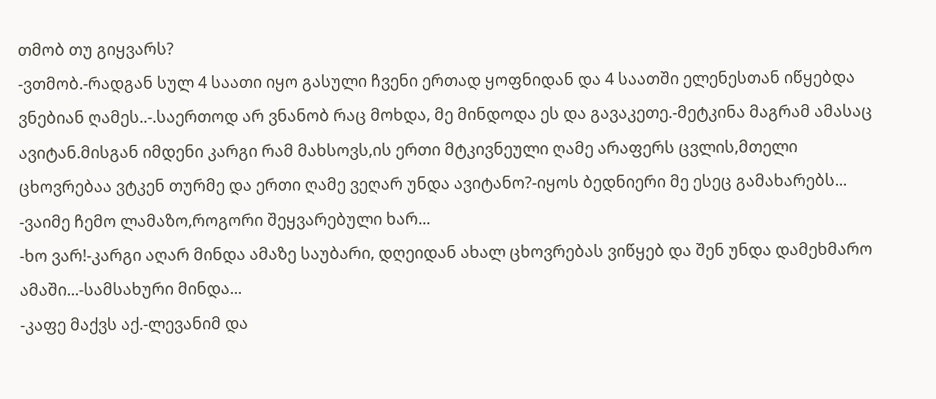თმობ თუ გიყვარს?
-ვთმობ.-რადგან სულ 4 საათი იყო გასული ჩვენი ერთად ყოფნიდან და 4 საათში ელენესთან იწყებდა ვნებიან ღამეს..-.საერთოდ არ ვნანობ რაც მოხდა, მე მინდოდა ეს და გავაკეთე.-მეტკინა მაგრამ ამასაც ავიტან.მისგან იმდენი კარგი რამ მახსოვს,ის ერთი მტკივნეული ღამე არაფერს ცვლის,მთელი ცხოვრებაა ვტკენ თურმე და ერთი ღამე ვეღარ უნდა ავიტანო?-იყოს ბედნიერი მე ესეც გამახარებს...
-ვაიმე ჩემო ლამაზო,როგორი შეყვარებული ხარ...
-ხო ვარ!-კარგი აღარ მინდა ამაზე საუბარი, დღეიდან ახალ ცხოვრებას ვიწყებ და შენ უნდა დამეხმარო ამაში...-სამსახური მინდა...
-კაფე მაქვს აქ.-ლევანიმ და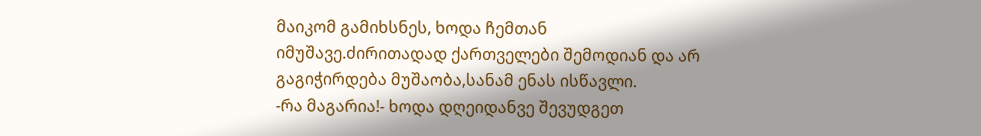მაიკომ გამიხსნეს, ხოდა ჩემთან იმუშავე.ძირითადად ქართველები შემოდიან და არ გაგიჭირდება მუშაობა,სანამ ენას ისწავლი.
-რა მაგარია!- ხოდა დღეიდანვე შევუდგეთ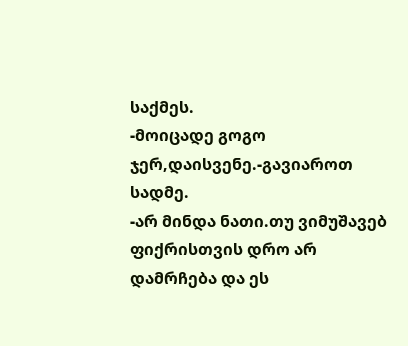საქმეს.
-მოიცადე გოგო ჯერ,დაისვენე.-გავიაროთ სადმე.
-არ მინდა ნათი.თუ ვიმუშავებ ფიქრისთვის დრო არ დამრჩება და ეს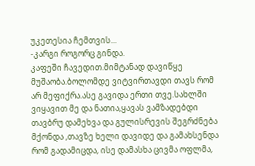უკეთესია ჩემთვის...
-კარგი როგორც გინდა.
კაფეში ჩავედით.მიმტანად დავიწყე მუშაობა.ბოლომდე ვიტვირთავდი თავს რომ არ მეფიქრა.ასე გავიდა ერთი თვე.სახლში ვიყავით მე და ნათია,ყავას ვამზადებდი თავბრუ დამეხვა და გულისრევის შეგრძნება მქონდა ,თავზე ხელი დავიდე და გამახსენდა რომ გადამიცდა, ისე დამასხა ცივმა ოფლმა,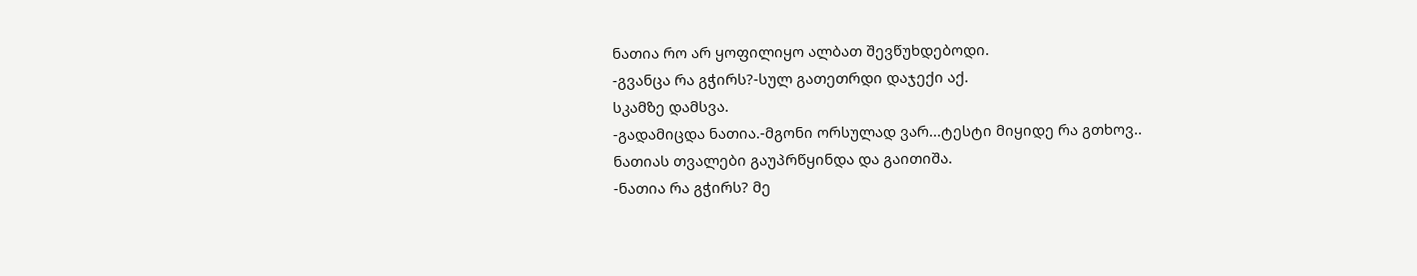ნათია რო არ ყოფილიყო ალბათ შევწუხდებოდი.
-გვანცა რა გჭირს?-სულ გათეთრდი დაჯექი აქ.
სკამზე დამსვა.
-გადამიცდა ნათია.-მგონი ორსულად ვარ...ტესტი მიყიდე რა გთხოვ..
ნათიას თვალები გაუპრწყინდა და გაითიშა.
-ნათია რა გჭირს? მე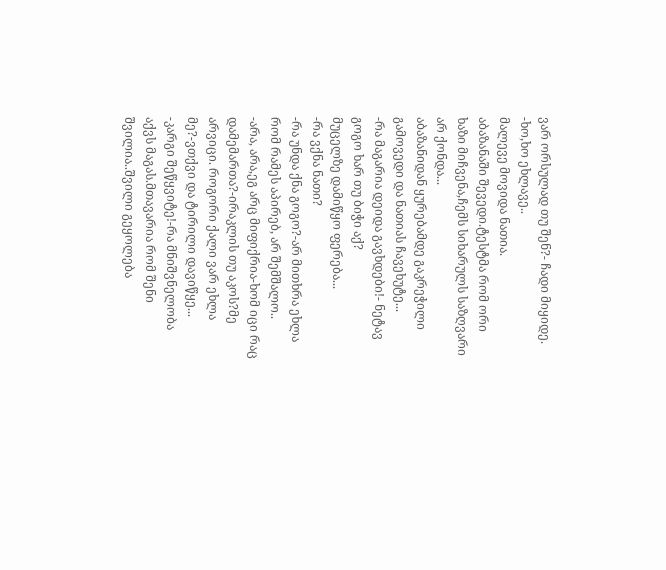ვარ ორსულად თუ შენ?- ჩადი მიყიდე.
-ხო,ხო ეხლავე..
მალევე მოვიდა ნათია.
აბაზანაში შევედი.ტესტმა რომ ორი ხაზი მიჩვენა,ჩემს სიხარულს საზღვარი არ ქონდა...
აბაზანიდან ყურებამდე გაკრეჭილი გამოვედი და ნათიას ჩავეხუტე...
-რა მაგარია დეიდა გავხდები!- ნეტავ გოგო ხარ თუ ბიჭი აქ?
მუცელზე დამიწყო ფერება...
-რა ვქნა ნათი?
-რა უნდა ქნა გოგო?-არ მითხრა ეხლა რომ რამეს აპირებ, არ შემშალო..
-არა, არა,ეგ არც მიფიქრია-ხომ იცი რაც დამემართა?-ირაკლის თუ აკოს?მე არვიცი. როგორი ქალი ვარ ეხლა მე?-ვთქვი და ტირილი დავიწყე...
-კარგი შეწყვიტე!-რა მნიშვნელობა აქვს მაგას.მთავარია რომ შენი შვილია..შვილი გეყოლება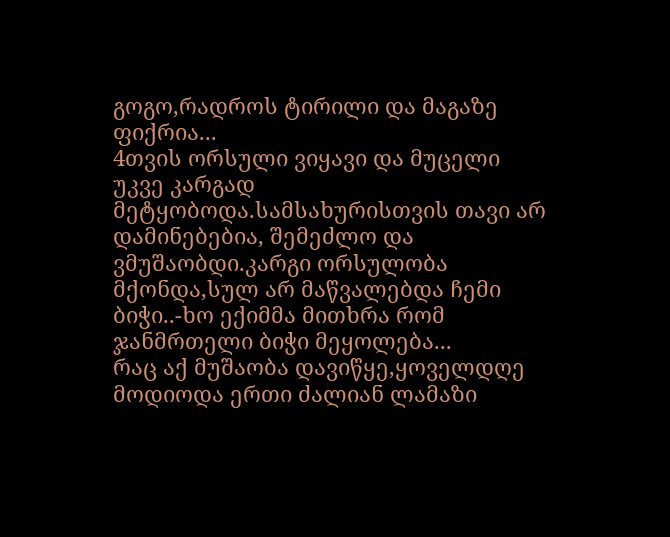გოგო,რადროს ტირილი და მაგაზე ფიქრია...
4თვის ორსული ვიყავი და მუცელი უკვე კარგად მეტყობოდა.სამსახურისთვის თავი არ დამინებებია, შემეძლო და ვმუშაობდი.კარგი ორსულობა მქონდა,სულ არ მაწვალებდა ჩემი ბიჭი..-ხო ექიმმა მითხრა რომ ჯანმრთელი ბიჭი მეყოლება...
რაც აქ მუშაობა დავიწყე,ყოველდღე მოდიოდა ერთი ძალიან ლამაზი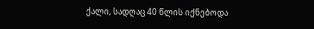ქალი, სადღაც 40 წლის იქნებოდა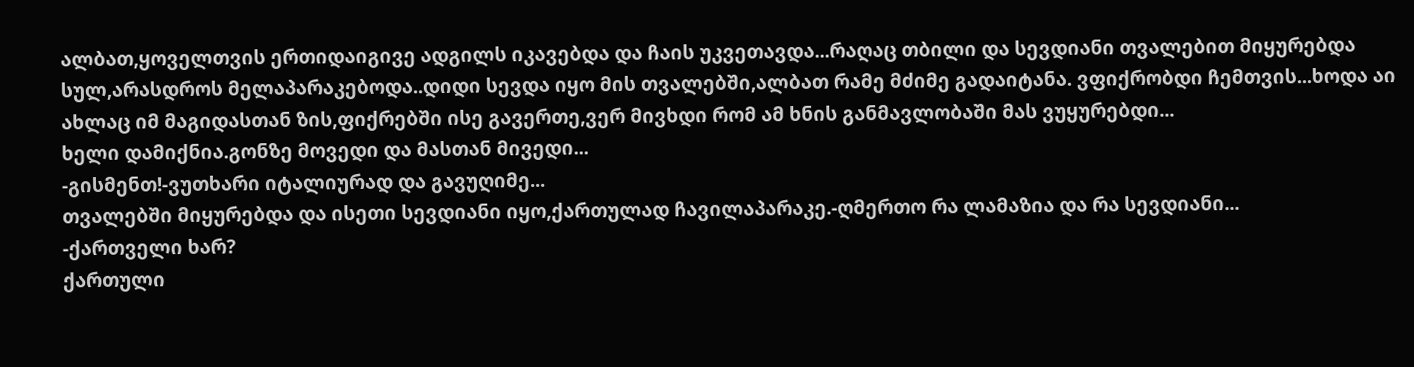ალბათ,ყოველთვის ერთიდაიგივე ადგილს იკავებდა და ჩაის უკვეთავდა...რაღაც თბილი და სევდიანი თვალებით მიყურებდა სულ,არასდროს მელაპარაკებოდა..დიდი სევდა იყო მის თვალებში,ალბათ რამე მძიმე გადაიტანა. ვფიქრობდი ჩემთვის...ხოდა აი ახლაც იმ მაგიდასთან ზის,ფიქრებში ისე გავერთე,ვერ მივხდი რომ ამ ხნის განმავლობაში მას ვუყურებდი...
ხელი დამიქნია.გონზე მოვედი და მასთან მივედი...
-გისმენთ!-ვუთხარი იტალიურად და გავუღიმე...
თვალებში მიყურებდა და ისეთი სევდიანი იყო,ქართულად ჩავილაპარაკე.-ღმერთო რა ლამაზია და რა სევდიანი...
-ქართველი ხარ?
ქართული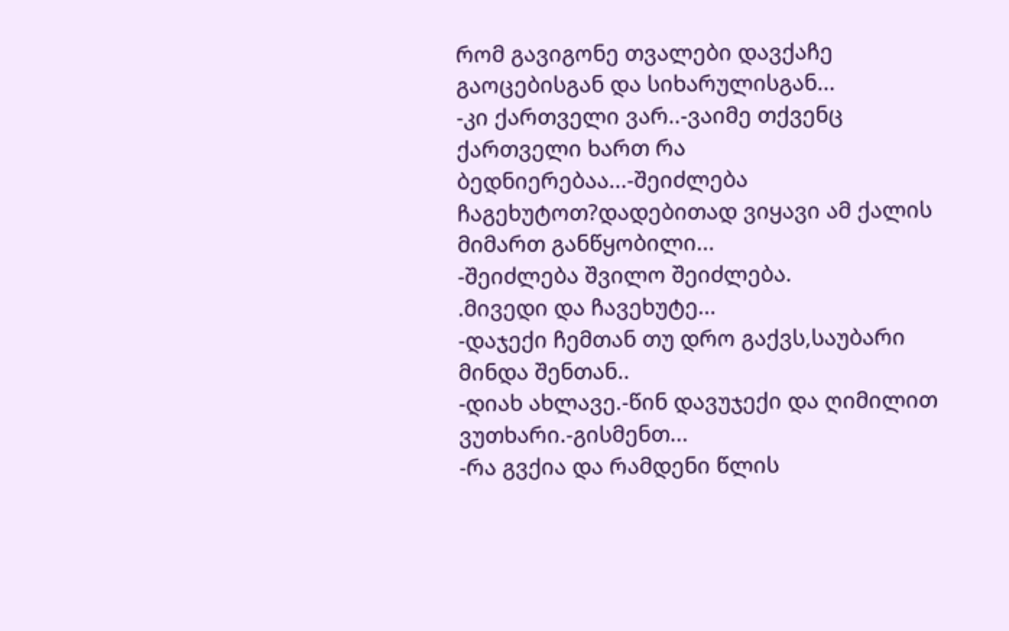რომ გავიგონე თვალები დავქაჩე გაოცებისგან და სიხარულისგან...
-კი ქართველი ვარ..-ვაიმე თქვენც ქართველი ხართ რა ბედნიერებაა...-შეიძლება ჩაგეხუტოთ?დადებითად ვიყავი ამ ქალის მიმართ განწყობილი...
-შეიძლება შვილო შეიძლება.
.მივედი და ჩავეხუტე...
-დაჯექი ჩემთან თუ დრო გაქვს,საუბარი მინდა შენთან..
-დიახ ახლავე.-წინ დავუჯექი და ღიმილით ვუთხარი.-გისმენთ...
-რა გვქია და რამდენი წლის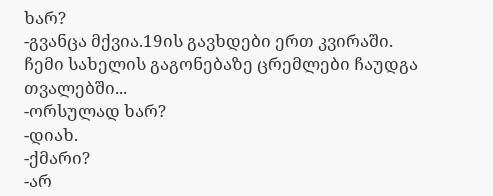ხარ?
-გვანცა მქვია.19ის გავხდები ერთ კვირაში.
ჩემი სახელის გაგონებაზე ცრემლები ჩაუდგა თვალებში...
-ორსულად ხარ?
-დიახ.
-ქმარი?
-არ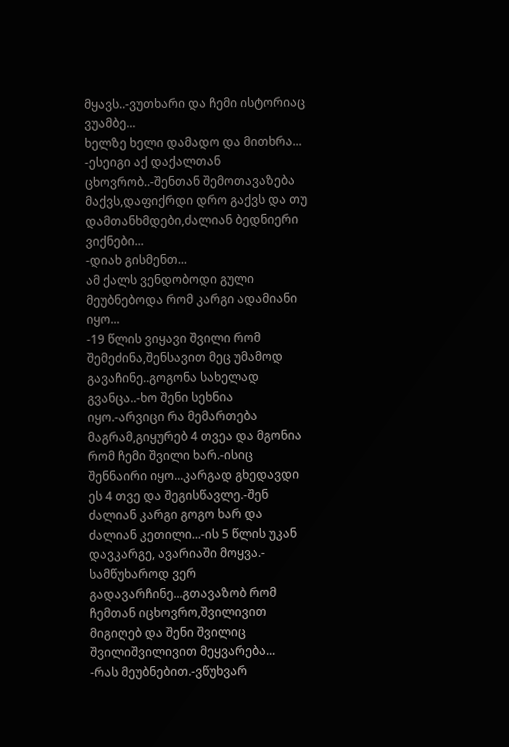მყავს..-ვუთხარი და ჩემი ისტორიაც ვუამბე...
ხელზე ხელი დამადო და მითხრა...
-ესეიგი აქ დაქალთან ცხოვრობ..-შენთან შემოთავაზება მაქვს,დაფიქრდი დრო გაქვს და თუ დამთანხმდები,ძალიან ბედნიერი ვიქნები...
-დიახ გისმენთ...
ამ ქალს ვენდობოდი გული მეუბნებოდა რომ კარგი ადამიანი იყო...
-19 წლის ვიყავი შვილი რომ შემეძინა,შენსავით მეც უმამოდ გავაჩინე..გოგონა სახელად გვანცა..-ხო შენი სეხნია იყო.-არვიცი რა მემართება მაგრამ,გიყურებ 4 თვეა და მგონია რომ ჩემი შვილი ხარ.-ისიც შენნაირი იყო...კარგად გხედავდი ეს 4 თვე და შეგისწავლე.-შენ ძალიან კარგი გოგო ხარ და ძალიან კეთილი...-ის 5 წლის უკან დავკარგე, ავარიაში მოყვა.- სამწუხაროდ ვერ გადავარჩინე...გთავაზობ რომ ჩემთან იცხოვრო,შვილივით მიგიღებ და შენი შვილიც შვილიშვილივით მეყვარება...
-რას მეუბნებით.-ვწუხვარ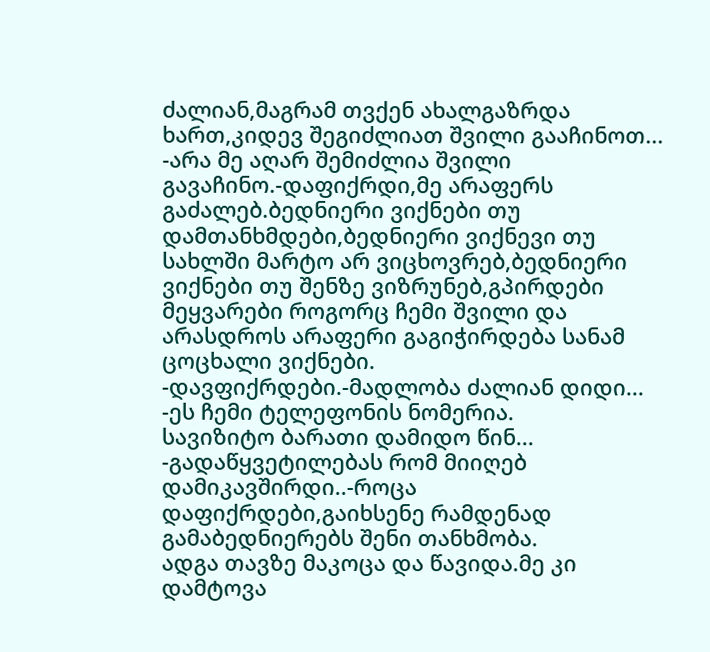ძალიან,მაგრამ თვქენ ახალგაზრდა ხართ,კიდევ შეგიძლიათ შვილი გააჩინოთ...
-არა მე აღარ შემიძლია შვილი გავაჩინო.-დაფიქრდი,მე არაფერს გაძალებ.ბედნიერი ვიქნები თუ დამთანხმდები,ბედნიერი ვიქნევი თუ სახლში მარტო არ ვიცხოვრებ,ბედნიერი ვიქნები თუ შენზე ვიზრუნებ,გპირდები მეყვარები როგორც ჩემი შვილი და არასდროს არაფერი გაგიჭირდება სანამ ცოცხალი ვიქნები.
-დავფიქრდები.-მადლობა ძალიან დიდი...
-ეს ჩემი ტელეფონის ნომერია.
სავიზიტო ბარათი დამიდო წინ...
-გადაწყვეტილებას რომ მიიღებ დამიკავშირდი..-როცა დაფიქრდები,გაიხსენე რამდენად გამაბედნიერებს შენი თანხმობა.
ადგა თავზე მაკოცა და წავიდა.მე კი დამტოვა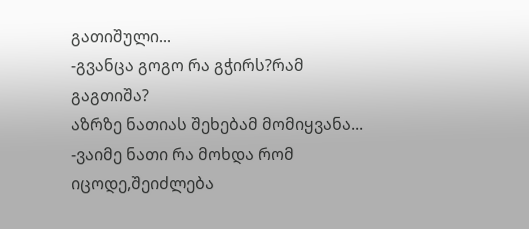გათიშული...
-გვანცა გოგო რა გჭირს?რამ გაგთიშა?
აზრზე ნათიას შეხებამ მომიყვანა...
-ვაიმე ნათი რა მოხდა რომ იცოდე,შეიძლება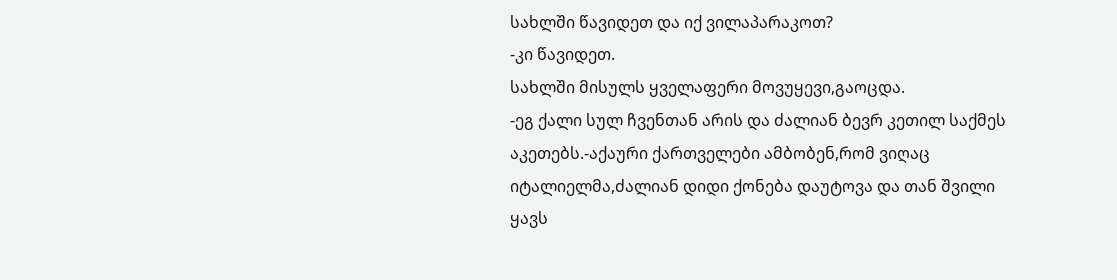სახლში წავიდეთ და იქ ვილაპარაკოთ?
-კი წავიდეთ.
სახლში მისულს ყველაფერი მოვუყევი,გაოცდა.
-ეგ ქალი სულ ჩვენთან არის და ძალიან ბევრ კეთილ საქმეს აკეთებს.-აქაური ქართველები ამბობენ,რომ ვიღაც იტალიელმა,ძალიან დიდი ქონება დაუტოვა და თან შვილი ყავს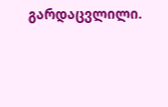გარდაცვლილი.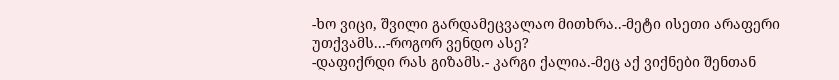-ხო ვიცი, შვილი გარდამეცვალაო მითხრა..-მეტი ისეთი არაფერი უთქვამს...-როგორ ვენდო ასე?
-დაფიქრდი რას გიზამს.- კარგი ქალია.-მეც აქ ვიქნები შენთან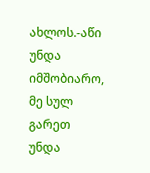ახლოს.-აწი უნდა იმშობიარო, მე სულ გარეთ უნდა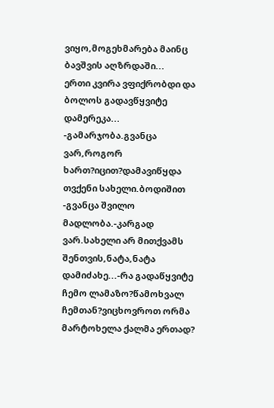ვიყო,მოგეხმარება მაინც ბავშვის აღზრდაში...
ერთი კვირა ვფიქრობდი და ბოლოს გადავწყვიტე დამერეკა...
-გამარჯობა.გვანცა ვარ,როგორ ხართ?იცით?დამავიწყდა თვქენი სახელი.ბოდიშით
-გვანცა შვილო მადლობა.-კარგად ვარ.სახელი არ მითქვამს შენთვის,ნატა,ნატა დამიძახე...-რა გადაწყვიტე ჩემო ლამაზო?წამოხვალ ჩემთან?ვიცხოვროთ ორმა მარტოხელა ქალმა ერთად?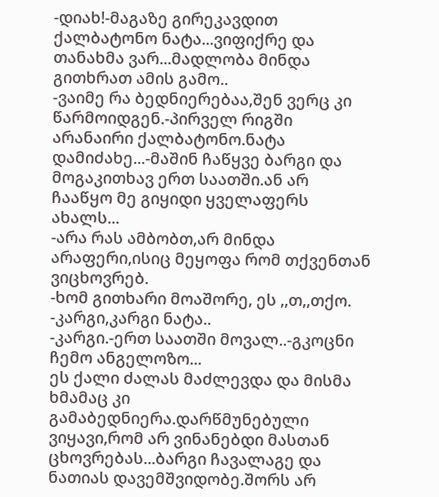-დიახ!-მაგაზე გირეკავდით ქალბატონო ნატა...ვიფიქრე და თანახმა ვარ...მადლობა მინდა გითხრათ ამის გამო..
-ვაიმე რა ბედნიერებაა,შენ ვერც კი წარმოიდგენ.-პირველ რიგში არანაირი ქალბატონო.ნატა დამიძახე...-მაშინ ჩაწყვე ბარგი და მოგაკითხავ ერთ საათში.ან არ ჩააწყო მე გიყიდი ყველაფერს ახალს...
-არა რას ამბობთ,არ მინდა არაფერი,ისიც მეყოფა რომ თქვენთან ვიცხოვრებ.
-ხომ გითხარი მოაშორე, ეს ,,თ,,თქო.
-კარგი,კარგი ნატა..
-კარგი.-ერთ საათში მოვალ..-გკოცნი ჩემო ანგელოზო...
ეს ქალი ძალას მაძლევდა და მისმა ხმამაც კი გამაბედნიერა.დარწმუნებული ვიყავი,რომ არ ვინანებდი მასთან ცხოვრებას...ბარგი ჩავალაგე და ნათიას დავემშვიდობე.შორს არ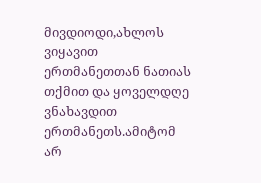მივდიოდი,ახლოს ვიყავით ერთმანეთთან ნათიას თქმით და ყოველდღე ვნახავდით ერთმანეთს.ამიტომ არ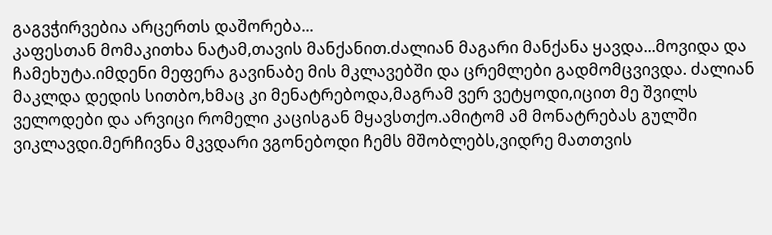გაგვჭირვებია არცერთს დაშორება...
კაფესთან მომაკითხა ნატამ,თავის მანქანით.ძალიან მაგარი მანქანა ყავდა...მოვიდა და ჩამეხუტა.იმდენი მეფერა გავინაბე მის მკლავებში და ცრემლები გადმომცვივდა. ძალიან მაკლდა დედის სითბო,ხმაც კი მენატრებოდა,მაგრამ ვერ ვეტყოდი,იცით მე შვილს ველოდები და არვიცი რომელი კაცისგან მყავსთქო.ამიტომ ამ მონატრებას გულში ვიკლავდი.მერჩივნა მკვდარი ვგონებოდი ჩემს მშობლებს,ვიდრე მათთვის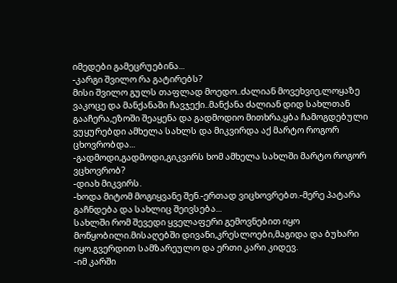იმედები გამეცრუებინა...
-კარგი შვილო რა გატირებს?
მისი შვილო გულს თაფლად მოედო..ძალიან მოვეხვიე,ლოყაზე ვაკოცე და მანქანაში ჩავჯექი..მანქანა ძალიან დიდ სახლთან გააჩერა,ეზოში შეაყენა და გადმოდიო მითხრა,ყბა ჩამოგდებული ვუყურებდი ამხელა სახლს და მიკვირდა აქ მარტო როგორ ცხოვრობდა...
-გადმოდი,გადმოდი,გიკვირს ხომ ამხელა სახლში მარტო როგორ ვცხოვრობ?
-დიახ მიკვირს.
-ხოდა მიტომ მოგიყვანე შენ.-ერთად ვიცხოვრებთ.-მერე პატარა გაჩნდება და სახლიც შეივსება...
სახლში რომ შევედი ყველაფერი გემოვნებით იყო მოწყობილი.მისაღებში დივანი,კრესლოები,მაგიდა და ბუხარი იყო.გვერდით სამზარეულო და ერთი კარი კიდევ.
-იმ კარში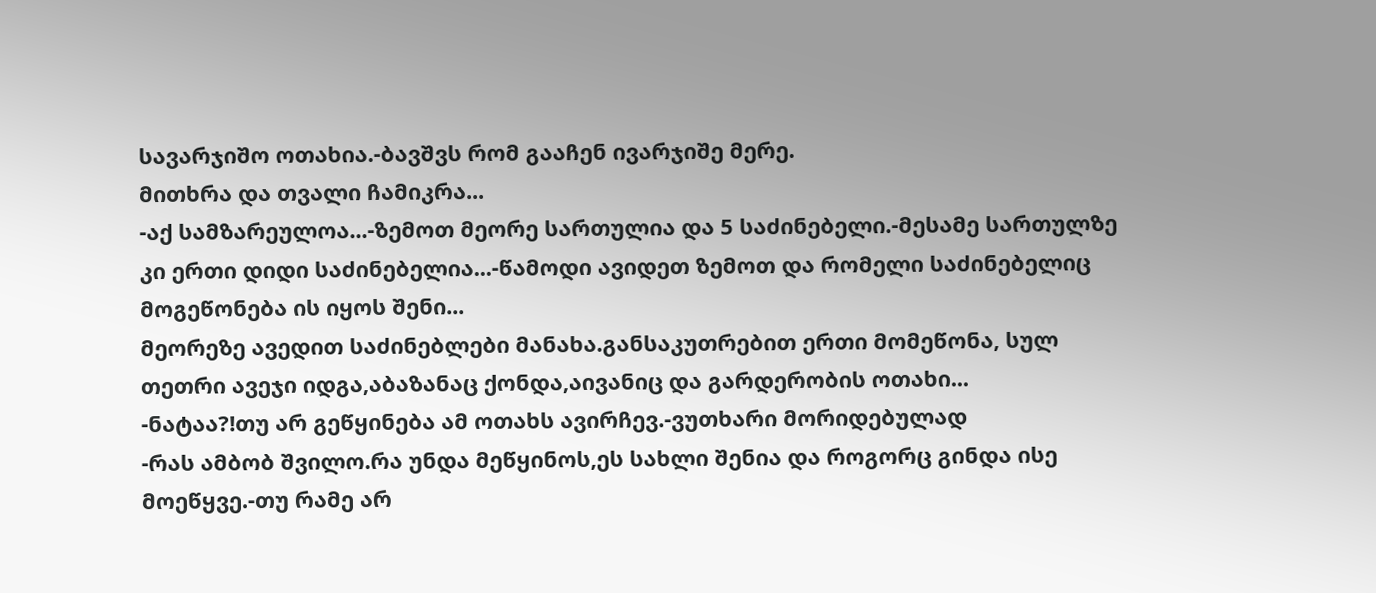სავარჯიშო ოთახია.-ბავშვს რომ გააჩენ ივარჯიშე მერე.
მითხრა და თვალი ჩამიკრა...
-აქ სამზარეულოა...-ზემოთ მეორე სართულია და 5 საძინებელი.-მესამე სართულზე კი ერთი დიდი საძინებელია...-წამოდი ავიდეთ ზემოთ და რომელი საძინებელიც მოგეწონება ის იყოს შენი...
მეორეზე ავედით საძინებლები მანახა.განსაკუთრებით ერთი მომეწონა, სულ თეთრი ავეჯი იდგა,აბაზანაც ქონდა,აივანიც და გარდერობის ოთახი...
-ნატაა?!თუ არ გეწყინება ამ ოთახს ავირჩევ.-ვუთხარი მორიდებულად
-რას ამბობ შვილო.რა უნდა მეწყინოს,ეს სახლი შენია და როგორც გინდა ისე მოეწყვე.-თუ რამე არ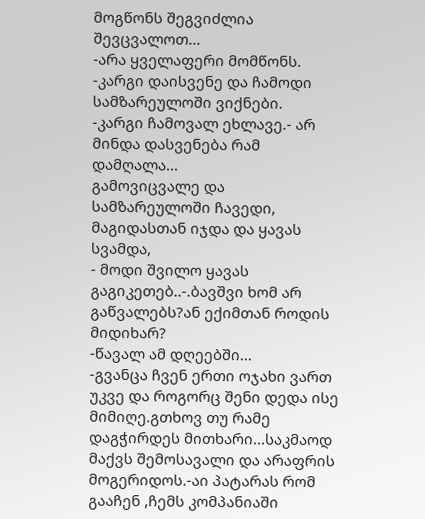მოგწონს შეგვიძლია შევცვალოთ...
-არა ყველაფერი მომწონს.
-კარგი დაისვენე და ჩამოდი სამზარეულოში ვიქნები.
-კარგი ჩამოვალ ეხლავე.- არ მინდა დასვენება რამ დამღალა...
გამოვიცვალე და სამზარეულოში ჩავედი, მაგიდასთან იჯდა და ყავას სვამდა,
- მოდი შვილო ყავას გაგიკეთებ..-.ბავშვი ხომ არ გაწვალებს?ან ექიმთან როდის მიდიხარ?
-წავალ ამ დღეებში...
-გვანცა ჩვენ ერთი ოჯახი ვართ უკვე და როგორც შენი დედა ისე მიმიღე.გთხოვ თუ რამე დაგჭირდეს მითხარი...საკმაოდ მაქვს შემოსავალი და არაფრის მოგერიდოს.-აი პატარას რომ გააჩენ ,ჩემს კომპანიაში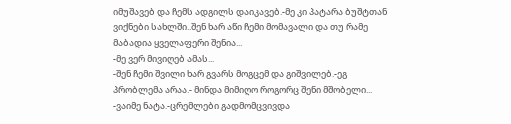იმუშავებ და ჩემს ადგილს დაიკავებ.-მე კი პატარა ბუშტთან ვიქნები სახლში..შენ ხარ აწი ჩემი მომავალი და თუ რამე მაბადია ყველაფერი შენია...
-მე ვერ მივიღებ ამას...
-შენ ჩემი შვილი ხარ გვარს მოგცემ და გიშვილებ.-ეგ პრობლემა არაა.- მინდა მიმიღო როგორც შენი მშობელი...
-ვაიმე ნატა.-ცრემლები გადმომცვივდა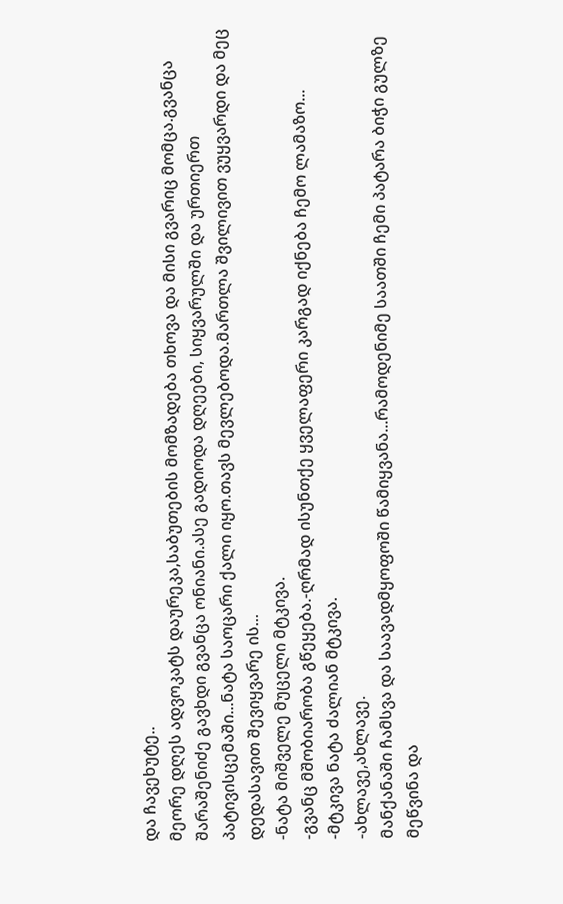და ჩავეხუტე..
მეორე დღეს ადვოკატს დაურეკა,საბუთების მომზადება თხოვა და მისი გვარიც მომცა.გვანცა შარაშენიძე გავხდი გვანცა ონიანი.ასე გადიოდა დღეები, სიყვარულში და ურთიერთ პატივისცემაში...ნატა საოცარი ქალი იყო.თავს მევლებოდა.მართლა შვილივით ვუყვარდი და მეც დედასავით შევიყვარე ის...
-ნატა მიშველე მუცელი მტკივა.
-გვანც მშობიარობა გწეყება.-ღრმად ისუნთქე ყველაფერი კარგად იქნება ჩემო ლამაზო...
-მტკივა ნატა ძალიან მტკივა.
-ახლავე,ახლავე.
მანქანაში ჩამსვა და საავადმყოფოში წამიყვანა...რამოდენიმე საათში ჩემი პატარა ბიჭი გულზე მეწვინა და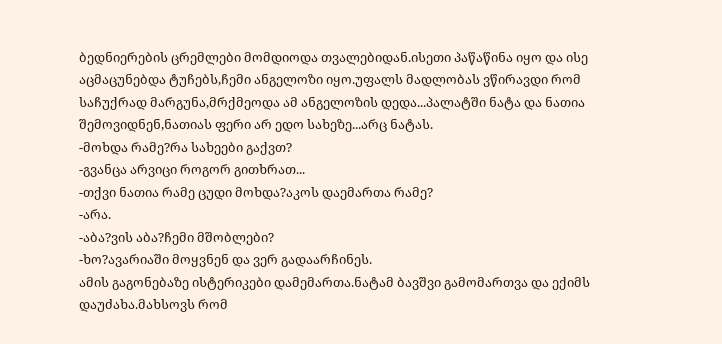ბედნიერების ცრემლები მომდიოდა თვალებიდან.ისეთი პაწაწინა იყო და ისე აცმაცუნებდა ტუჩებს,ჩემი ანგელოზი იყო.უფალს მადლობას ვწირავდი რომ საჩუქრად მარგუნა,მრქმეოდა ამ ანგელოზის დედა...პალატში ნატა და ნათია შემოვიდნენ,ნათიას ფერი არ ედო სახეზე...არც ნატას.
-მოხდა რამე?რა სახეები გაქვთ?
-გვანცა არვიცი როგორ გითხრათ...
-თქვი ნათია რამე ცუდი მოხდა?აკოს დაემართა რამე?
-არა.
-აბა?ვის აბა?ჩემი მშობლები?
-ხო?ავარიაში მოყვნენ და ვერ გადაარჩინეს.
ამის გაგონებაზე ისტერიკები დამემართა.ნატამ ბავშვი გამომართვა და ექიმს დაუძახა.მახსოვს რომ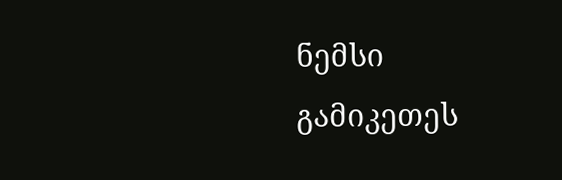ნემსი გამიკეთეს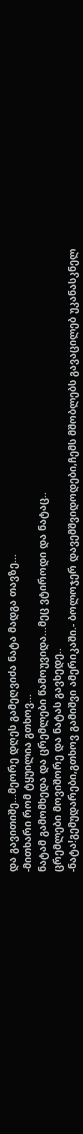და გავითიშე...მეორე დღეს გამეღვიძა ნატა მადგა თავზე...
-მითხარი რომ ტყუილია გთხოვ...
ნატამ გამომხედა და ცრემლები წამოუვიდა...მეც ვტიროდი და ნატაც..
ცრემლები მოვიშორე და ნატას გავხედე..
-ნატა!გემუდარები,გთხოვ გამიშვი ამერიკაში.- ბოლოჯერ დავემშვიდოდები,ჩემს მშობლებს გავაცილებ უკანასკნელ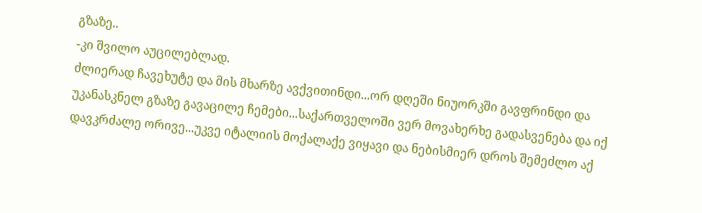გზაზე..
-კი შვილო აუცილებლად.
ძლიერად ჩავეხუტე და მის მხარზე ავქვითინდი...ორ დღეში ნიუორკში გავფრინდი და უკანასკნელ გზაზე გავაცილე ჩემები...საქართველოში ვერ მოვახერხე გადასვენება და იქ დავკრძალე ორივე...უკვე იტალიის მოქალაქე ვიყავი და ნებისმიერ დროს შემეძლო აქ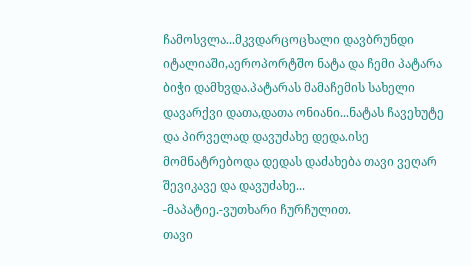ჩამოსვლა...მკვდარცოცხალი დავბრუნდი იტალიაში,აეროპორტშო ნატა და ჩემი პატარა ბიჭი დამხვდა.პატარას მამაჩემის სახელი დავარქვი დათა,დათა ონიანი...ნატას ჩავეხუტე და პირველად დავუძახე დედა.ისე მომნატრებოდა დედას დაძახება თავი ვეღარ შევიკავე და დავუძახე...
-მაპატიე.-ვუთხარი ჩურჩულით.
თავი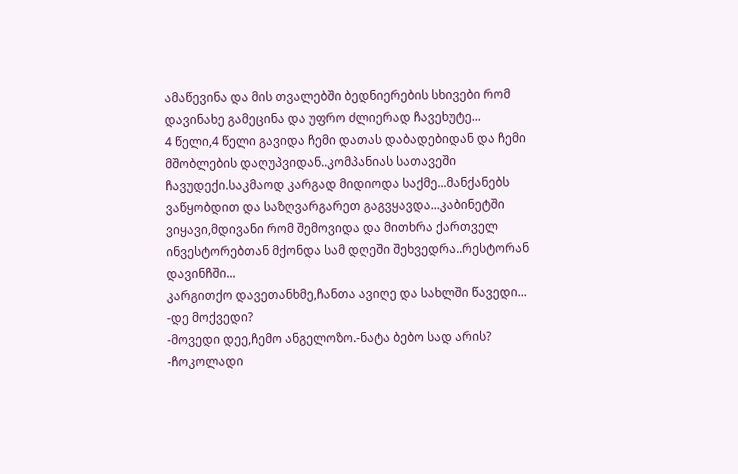ამაწევინა და მის თვალებში ბედნიერების სხივები რომ დავინახე გამეცინა და უფრო ძლიერად ჩავეხუტე...
4 წელი,4 წელი გავიდა ჩემი დათას დაბადებიდან და ჩემი მშობლების დაღუპვიდან..კომპანიას სათავეში ჩავუდექი.საკმაოდ კარგად მიდიოდა საქმე...მანქანებს ვაწყობდით და საზღვარგარეთ გაგვყავდა...კაბინეტში ვიყავი,მდივანი რომ შემოვიდა და მითხრა ქართველ ინვესტორებთან მქონდა სამ დღეში შეხვედრა..რესტორან დავინჩში...
კარგითქო დავეთანხმე,ჩანთა ავიღე და სახლში წავედი...
-დე მოქვედი?
-მოვედი დეე,ჩემო ანგელოზო.-ნატა ბებო სად არის?
-ჩოკოლადი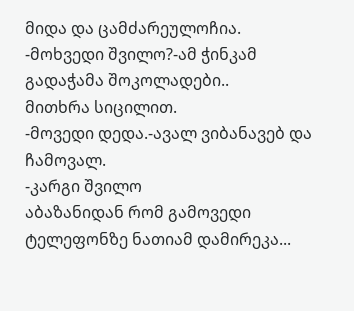მიდა და ცამძარეულოჩია.
-მოხვედი შვილო?-ამ ჭინკამ გადაჭამა შოკოლადები..
მითხრა სიცილით.
-მოვედი დედა.-ავალ ვიბანავებ და ჩამოვალ.
-კარგი შვილო
აბაზანიდან რომ გამოვედი ტელეფონზე ნათიამ დამირეკა...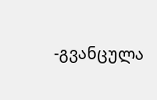-გვანცულა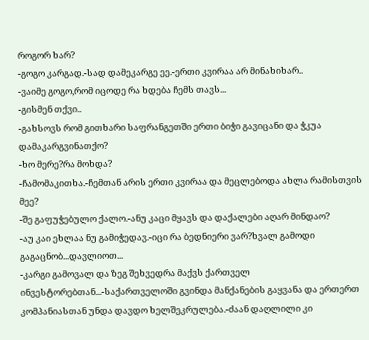როგორ ხარ?
-გოგო კარგად.-სად დამეკარგე ეე.-ერთი კვირაა არ მინახიხარ..
-ვაიმე გოგო,რომ იცოდე რა ხდება ჩემს თავს...
-გისმენ თქვი..
-გახსოვს რომ გითხარი საფრანგეთში ერთი ბიჭი გავიცანი და ჭკუა დამაკარგვინათქო?
-ხო მერე?რა მოხდა?
-ჩამომაკითხა.-ჩემთან არის ერთი კვირაა და მეცლებოდა ახლა რამისთვის მეე?
-შე გაფუჭებულო ქალო.-ანუ კაცი მყავს და დაქალები აღარ მინდაო?
-აუ კაი ეხლაა ნუ გამიჭედავ.-იცი რა ბედნიერი ვარ?ხვალ გამოდი გაგაცნობ...დავლიოთ...
-კარგი გამოვალ და ზეგ შეხვედრა მაქვს ქართველ ინვესტორებთან...-საქართველოში გვინდა მანქანების გაყვანა და ერთერთ კომპანიასთან უნდა დავდო ხელშეკრულება.-ძაან დაღლილი კი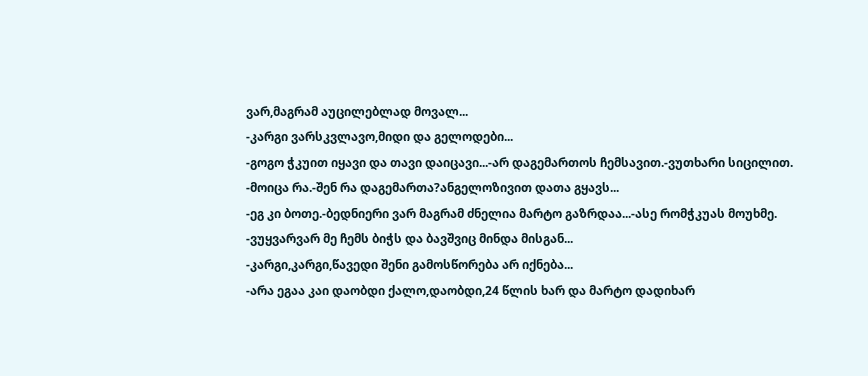ვარ,მაგრამ აუცილებლად მოვალ...
-კარგი ვარსკვლავო,მიდი და გელოდები...
-გოგო ჭკუით იყავი და თავი დაიცავი...-არ დაგემართოს ჩემსავით.-ვუთხარი სიცილით.
-მოიცა რა.-შენ რა დაგემართა?ანგელოზივით დათა გყავს...
-ეგ კი ბოთე.-ბედნიერი ვარ მაგრამ ძნელია მარტო გაზრდაა...-ასე რომჭკუას მოუხმე.
-ვუყვარვარ მე ჩემს ბიჭს და ბავშვიც მინდა მისგან...
-კარგი,კარგი,წავედი შენი გამოსწორება არ იქნება...
-არა ეგაა კაი დაობდი ქალო,დაობდი,24 წლის ხარ და მარტო დადიხარ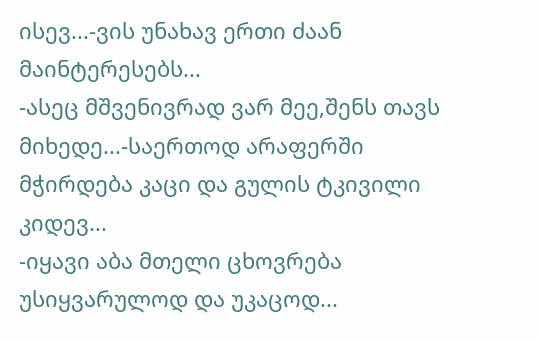ისევ...-ვის უნახავ ერთი ძაან მაინტერესებს...
-ასეც მშვენივრად ვარ მეე,შენს თავს მიხედე...-საერთოდ არაფერში მჭირდება კაცი და გულის ტკივილი კიდევ...
-იყავი აბა მთელი ცხოვრება უსიყვარულოდ და უკაცოდ...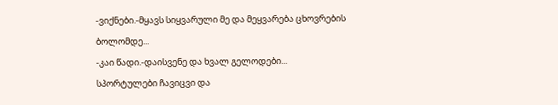-ვიქნები.-მყავს სიყვარული მე და მეყვარება ცხოვრების ბოლომდე...
-კაი წადი.-დაისვენე და ხვალ გელოდები...
სპორტულები ჩავიცვი და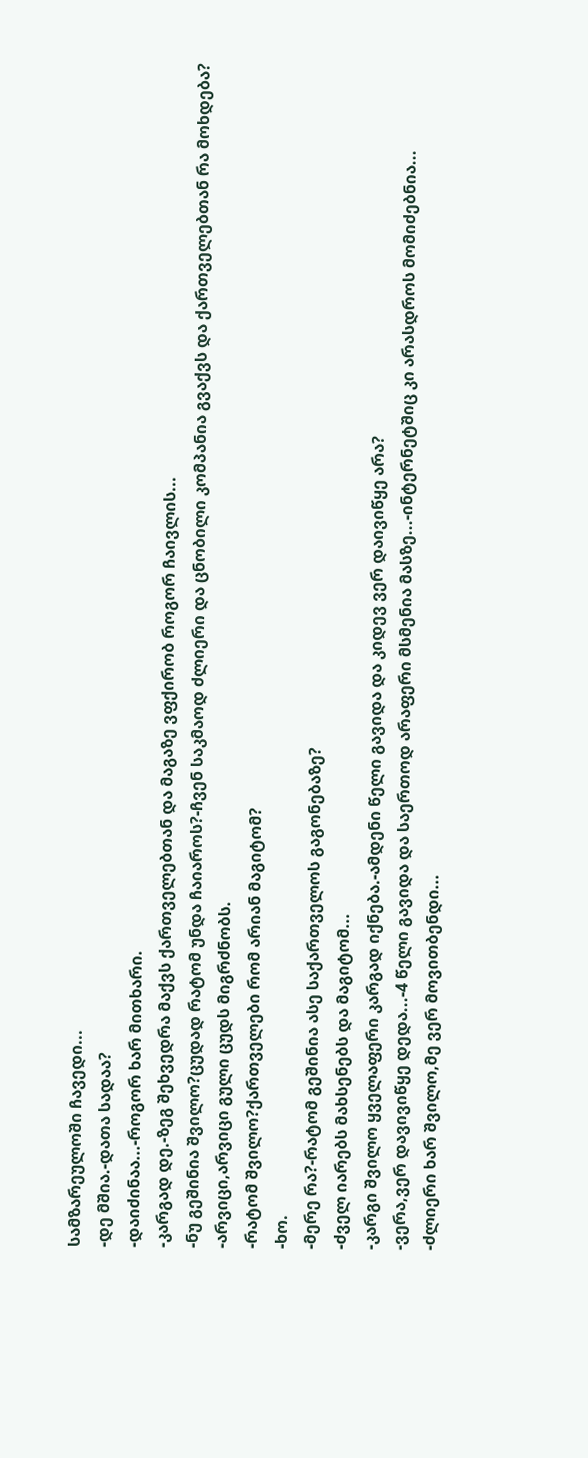სამზარეულოში ჩავედი...
-დე მშია.-დათა სადაა?
-დაიძინაა...-როგორ ხარ მითხარი.
-კარგად დე.-ზეგ შეხვედრა მაქვს ქართველებთან და მაგაზე ვფქირობ როგორ ჩაივლის...
-ნუ გეშინია შვილო?ცუდად რატომ უნდა ჩაიაროს?-ჩვენ საკმაოდ ძლიერი და ცნობილი კომპანია გვაქვს და ქართველებთან რა მოხდება?
-არვიცი,არვიცი გული ცუდს მიგრძნობს.
-რატომ შვილო?ქართველები რომ არიან მაგიტომ?
-ხო.
-მერე რა?-რატომ გეშინია ასე საქართველოს გაგონებაზე?
-ძველ იარებს მახსენებს და მაგიტომ...
-კარგი შვილო ყველაფერი კარგად იქნება.-ამდენი წელი გავიდა და კიდევ ვერ დაივიწყე არა?
-ვერა,ვერ დავივიწყე დედა...-4 წელი გავიდა და საერთოდ არაფერი მსმენია მასზე...-ინტერნეტშიც კი არასდროს მომიძებნია...
-ძლიერი ხარ შვილო,მე ვერ მოვითბენდი...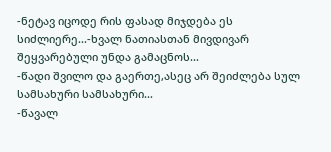-ნეტავ იცოდე რის ფასად მიჯდება ეს სიძლიერე...-ხვალ ნათიასთან მივდივარ შეყვარებული უნდა გამაცნოს...
-წადი შვილო და გაერთე,ასეც არ შეიძლება სულ სამსახური სამსახური...
-წავალ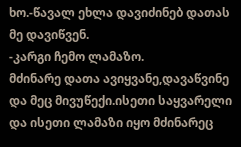ხო.-წავალ ეხლა დავიძინებ დათას მე დავიწვენ.
-კარგი ჩემო ლამაზო.
მძინარე დათა ავიყვანე,დავაწვინე და მეც მივუწექი.ისეთი საყვარელი და ისეთი ლამაზი იყო მძინარეც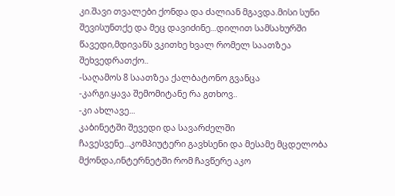კი.შავი თვალები ქონდა და ძალიან მგავდა.მისი სუნი შევისუნთქე და მეც დავიძინე...დილით სამსახურში წავედი,მდივანს ვკითხე ხვალ რომელ საათზეა შეხვედრათქო..
-საღამოს 8 საათზეა ქალბატონო გვანცა
-კარგი.ყავა შემომიტანე რა გთხოვ..
-კი ახლავე...
კაბინეტში შევედი და სავარძელში ჩავესვენე...კომპიუტერი გავხსენი და მესამე მცდელობა მქონდა,ინტერნეტში რომ ჩავწერე აკო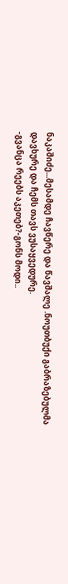ნაკაშიძე...მესამდე ჩავწერე და წავშალე .ნოუთბუქი გაბრაზებულმა დავხურე და ჩემს თავს ვუსაყვედურე.
-გვანცა რეებს აკეთებ?-გონს მოდი..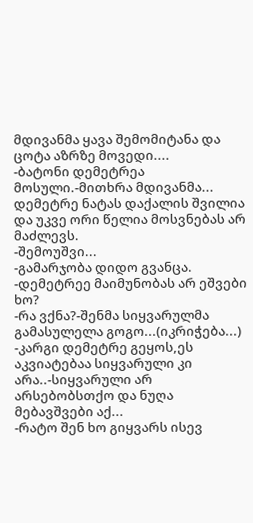მდივანმა ყავა შემომიტანა და ცოტა აზრზე მოვედი....
-ბატონი დემეტრეა მოსული.-მითხრა მდივანმა...
დემეტრე ნატას დაქალის შვილია და უკვე ორი წელია მოსვნებას არ მაძლევს.
-შემოუშვი...
-გამარჯობა დიდო გვანცა.
-დემეტრეე მაიმუნობას არ ეშვები ხო?
-რა ვქნა?-შენმა სიყვარულმა გამასულელა გოგო...(იკრიჭება...)
-კარგი დემეტრე გეყოს,ეს აკვიატებაა სიყვარული კი არა..-სიყვარული არ არსებობსთქო და ნუღა მებავშვები აქ...
-რატო შენ ხო გიყვარს ისევ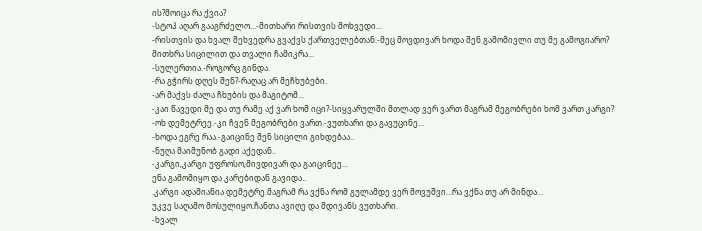ის?მოიცა რა ქვია?
-სტოპ აღარ გააგრძელო...-მითხარი რისთვის მოხვედი...
-რისთვის და ხვალ შეხვედრა გვაქვს ქართველებთან.-მეც მოვდივარ ხოდა შენ გამომივლი თუ მე გამოგიარო?
მითხრა სიცილით და თვალი ჩამიკრა...
-სულერთია.-როგორც გინდა.
-რა გჭირს დღეს შენ?-რაღაც არ მეჩხუბები.
-არ მაქვს ძალა ჩხუბის და მაგიტომ...
-კაი წავედი მე და თუ რამე აქ ვარ ხომ იცი?-სიყვარულში მთლად ვერ ვართ მაგრამ მეგობრები ხომ ვართ კარგი?
-ოხ დემეტრეე.-კი ჩვენ მეგობრები ვართ.-ვუთხარი და გავუცინე...
-ხოდა ეგრე რაა.-გაიცინე შენ სიცილი გიხდებაა..
-ნუღა მაიმუნობ გადი აქედან..
-კარგი,კარგი უფროსო,მივდივარ და გაიცინეე...
ენა გამომიყო და კარებიდან გავიდა..
.კარგი ადამიანია დემეტრე.მაგრამ რა ვქნა რომ გულამდე ვერ მოვუშვი...რა ვქნა თუ არ მინდა...
უკვე საღამო მოსულიყო.ჩანთა ავიღე და მდივანს ვუთხარი.
-ხვალ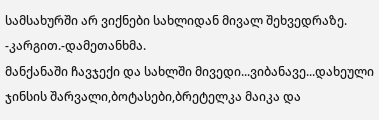სამსახურში არ ვიქნები სახლიდან მივალ შეხვედრაზე.
-კარგით.-დამეთანხმა.
მანქანაში ჩავჯექი და სახლში მივედი...ვიბანავე...დახეული ჯინსის შარვალი,ბოტასები,ბრეტელკა მაიკა და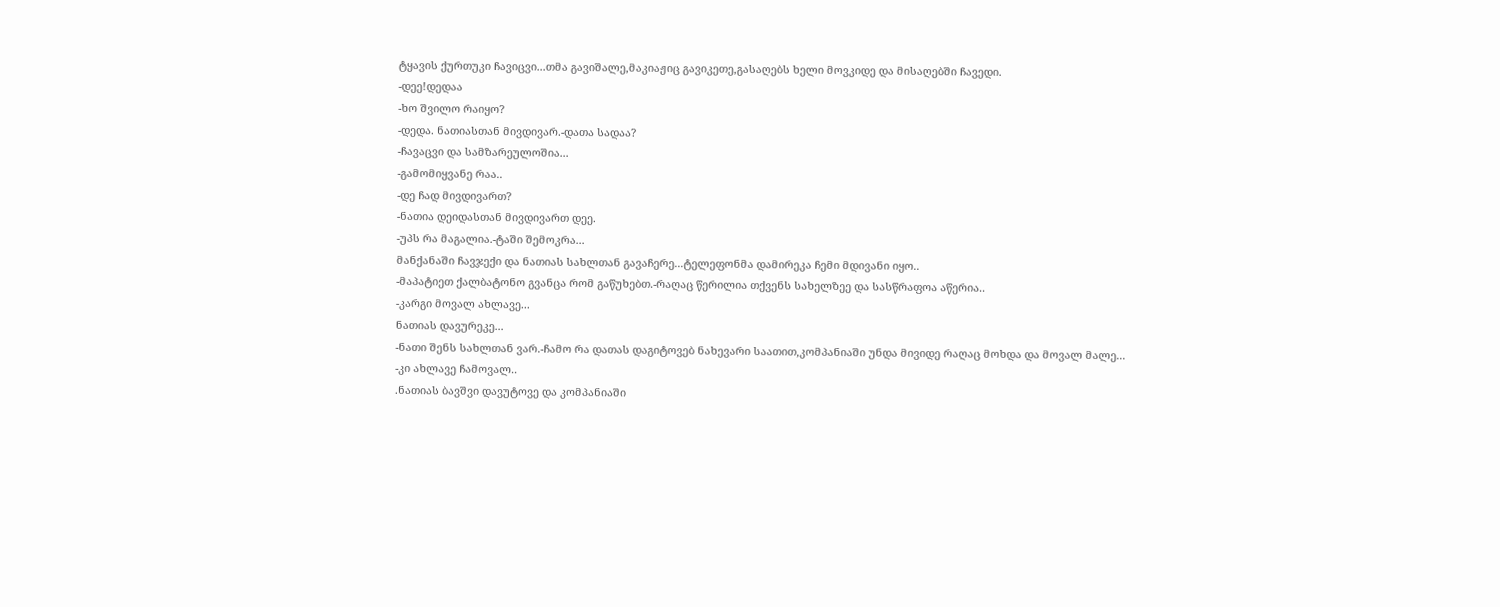ტყავის ქურთუკი ჩავიცვი...თმა გავიშალე,მაკიაჟიც გავიკეთე,გასაღებს ხელი მოვკიდე და მისაღებში ჩავედი.
-დეე!დედაა
-ხო შვილო რაიყო?
-დედა. ნათიასთან მივდივარ.-დათა სადაა?
-ჩავაცვი და სამზარეულოშია...
-გამომიყვანე რაა..
-დე ჩად მივდივართ?
-ნათია დეიდასთან მივდივართ დეე.
-უპს რა მაგალია.-ტაში შემოკრა...
მანქანაში ჩავჯექი და ნათიას სახლთან გავაჩერე...ტელეფონმა დამირეკა ჩემი მდივანი იყო..
-მაპატიეთ ქალბატონო გვანცა რომ გაწუხებთ.-რაღაც წერილია თქვენს სახელზეე და სასწრაფოა აწერია..
-კარგი მოვალ ახლავე...
ნათიას დავურეკე...
-ნათი შენს სახლთან ვარ.-ჩამო რა დათას დაგიტოვებ ნახევარი საათით,კომპანიაში უნდა მივიდე რაღაც მოხდა და მოვალ მალე...
-კი ახლავე ჩამოვალ..
.ნათიას ბავშვი დავუტოვე და კომპანიაში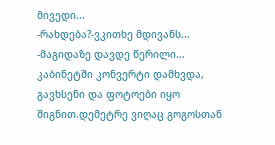მივედი...
-რახდება?-ვკითხე მდივანს...
-მაგიდაზე დავდე წერილი...
კაბინეტში კონვერტი დამხვდა, გავხსენი და ფოტოები იყო შიგნით.დემეტრე ვიღაც გოგოსთან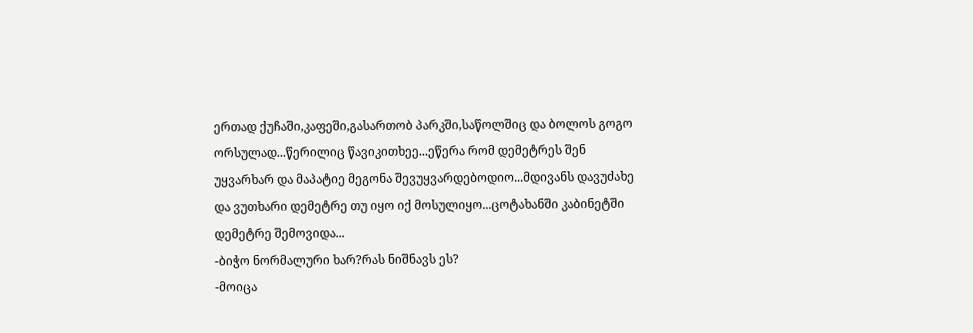ერთად ქუჩაში,კაფეში,გასართობ პარკში,საწოლშიც და ბოლოს გოგო ორსულად...წერილიც წავიკითხეე...ეწერა რომ დემეტრეს შენ უყვარხარ და მაპატიე მეგონა შევუყვარდებოდიო...მდივანს დავუძახე და ვუთხარი დემეტრე თუ იყო იქ მოსულიყო...ცოტახანში კაბინეტში დემეტრე შემოვიდა...
-ბიჭო ნორმალური ხარ?რას ნიშნავს ეს?
-მოიცა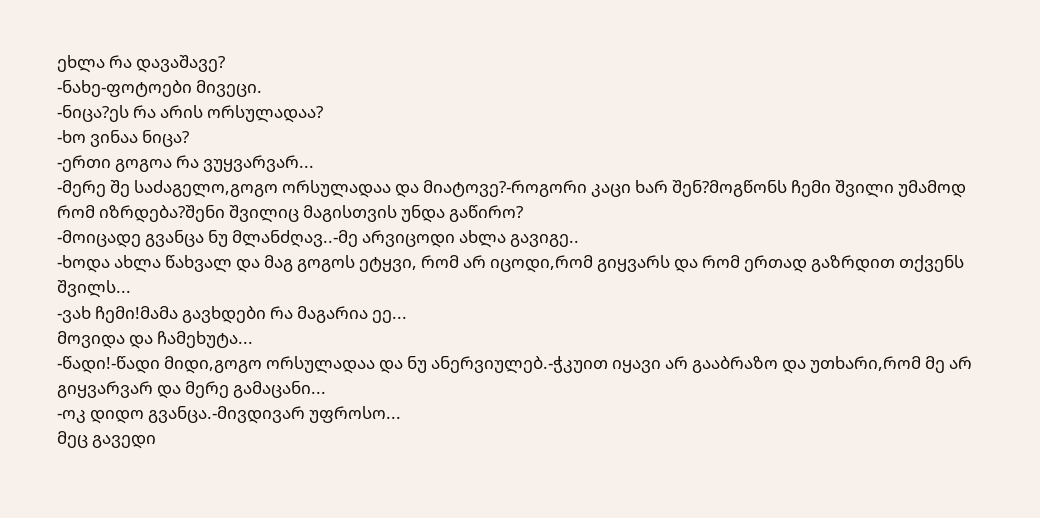ეხლა რა დავაშავე?
-ნახე-ფოტოები მივეცი.
-ნიცა?ეს რა არის ორსულადაა?
-ხო ვინაა ნიცა?
-ერთი გოგოა რა ვუყვარვარ...
-მერე შე საძაგელო,გოგო ორსულადაა და მიატოვე?-როგორი კაცი ხარ შენ?მოგწონს ჩემი შვილი უმამოდ რომ იზრდება?შენი შვილიც მაგისთვის უნდა გაწირო?
-მოიცადე გვანცა ნუ მლანძღავ..-მე არვიცოდი ახლა გავიგე..
-ხოდა ახლა წახვალ და მაგ გოგოს ეტყვი, რომ არ იცოდი,რომ გიყვარს და რომ ერთად გაზრდით თქვენს შვილს...
-ვახ ჩემი!მამა გავხდები რა მაგარია ეე...
მოვიდა და ჩამეხუტა...
-წადი!-წადი მიდი,გოგო ორსულადაა და ნუ ანერვიულებ.-ჭკუით იყავი არ გააბრაზო და უთხარი,რომ მე არ გიყვარვარ და მერე გამაცანი...
-ოკ დიდო გვანცა.-მივდივარ უფროსო...
მეც გავედი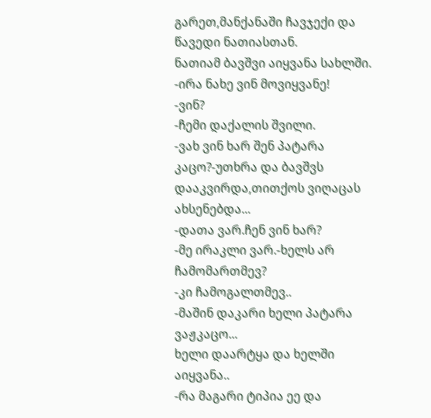გარეთ,მანქანაში ჩავჯექი და წავედი ნათიასთან.
ნათიამ ბავშვი აიყვანა სახლში.
-ირა ნახე ვინ მოვიყვანე!
-ვინ?
-ჩემი დაქალის შვილი.
-ვახ ვინ ხარ შენ პატარა კაცო?-უთხრა და ბავშვს დააკვირდა,თითქოს ვიღაცას ახსენებდა...
-დათა ვარ.ჩენ ვინ ხარ?
-მე ირაკლი ვარ.-ხელს არ ჩამომართმევ?
-კი ჩამოგალთმევ..
-მაშინ დაკარი ხელი პატარა ვაჟკაცო...
ხელი დაარტყა და ხელში აიყვანა..
-რა მაგარი ტიპია ეე და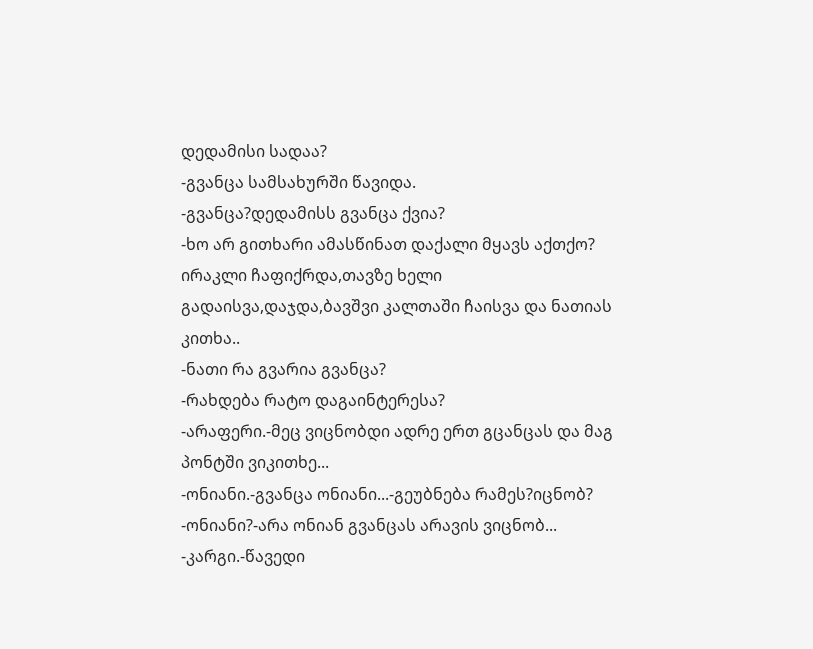დედამისი სადაა?
-გვანცა სამსახურში წავიდა.
-გვანცა?დედამისს გვანცა ქვია?
-ხო არ გითხარი ამასწინათ დაქალი მყავს აქთქო?
ირაკლი ჩაფიქრდა,თავზე ხელი გადაისვა,დაჯდა,ბავშვი კალთაში ჩაისვა და ნათიას კითხა..
-ნათი რა გვარია გვანცა?
-რახდება რატო დაგაინტერესა?
-არაფერი.-მეც ვიცნობდი ადრე ერთ გცანცას და მაგ პონტში ვიკითხე...
-ონიანი.-გვანცა ონიანი...-გეუბნება რამეს?იცნობ?
-ონიანი?-არა ონიან გვანცას არავის ვიცნობ...
-კარგი.-წავედი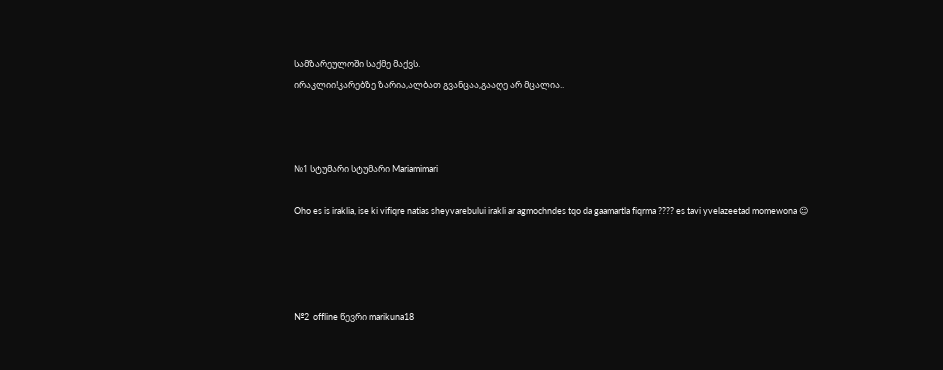სამზარეულოში საქმე მაქვს.
ირაკლიი!კარებზე ზარია,ალბათ გვანცაა,გააღე არ მცალია..



№1 სტუმარი სტუმარი Mariamimari

Oho es is iraklia, ise ki vifiqre natias sheyvarebului irakli ar agmochndes tqo da gaamartla fiqrma ???? es tavi yvelazeetad momewona ☺




№2  offline წევრი marikuna18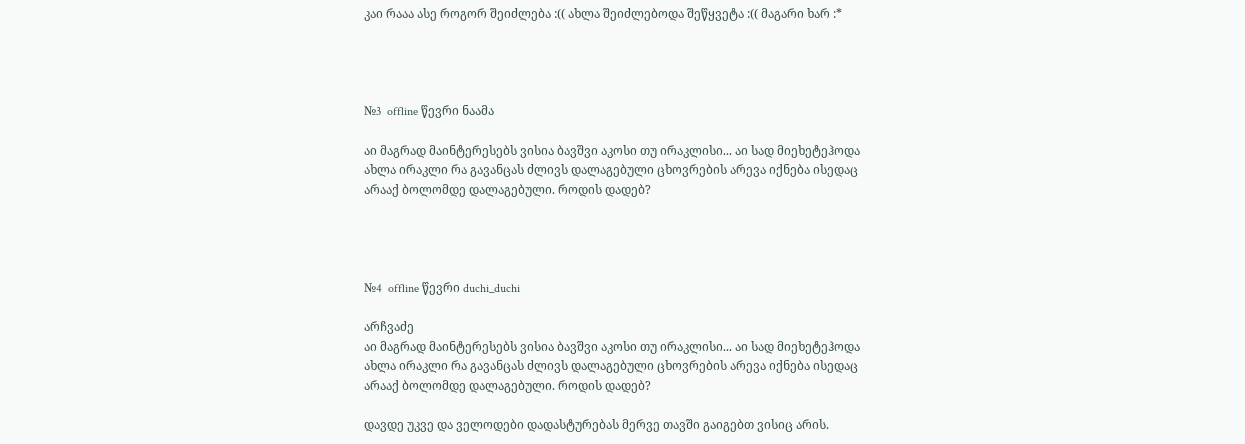კაი რააა ასე როგორ შეიძლება :(( ახლა შეიძლებოდა შეწყვეტა :(( მაგარი ხარ :*




№3  offline წევრი ნაამა

აი მაგრად მაინტერესებს ვისია ბავშვი აკოსი თუ ირაკლისი... აი სად მიეხეტეჰოდა ახლა ირაკლი რა გავანცას ძლივს დალაგებული ცხოვრების არევა იქნება ისედაც არააქ ბოლომდე დალაგებული. როდის დადებ?




№4  offline წევრი duchi_duchi

არჩვაძე
აი მაგრად მაინტერესებს ვისია ბავშვი აკოსი თუ ირაკლისი... აი სად მიეხეტეჰოდა ახლა ირაკლი რა გავანცას ძლივს დალაგებული ცხოვრების არევა იქნება ისედაც არააქ ბოლომდე დალაგებული. როდის დადებ?

დავდე უკვე და ველოდები დადასტურებას მერვე თავში გაიგებთ ვისიც არის.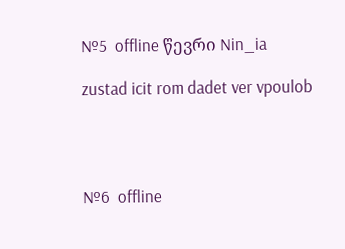№5  offline წევრი Nin_ia

zustad icit rom dadet ver vpoulob




№6  offline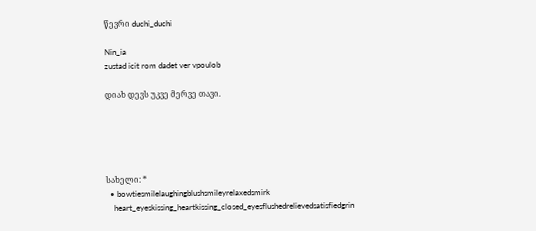წევრი duchi_duchi

Nin_ia
zustad icit rom dadet ver vpoulob

დიახ დევს უკვე მერვე თავი.





სახელი: *
  • bowtiesmilelaughingblushsmileyrelaxedsmirk
    heart_eyeskissing_heartkissing_closed_eyesflushedrelievedsatisfiedgrin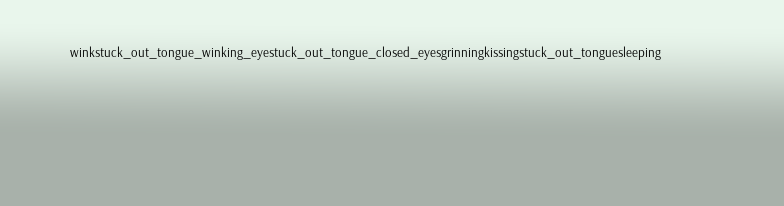winkstuck_out_tongue_winking_eyestuck_out_tongue_closed_eyesgrinningkissingstuck_out_tonguesleeping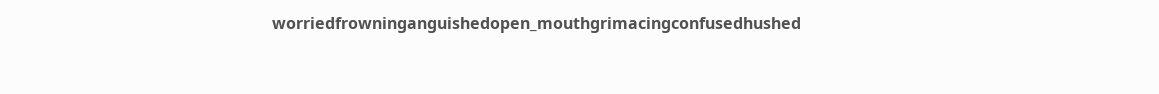worriedfrowninganguishedopen_mouthgrimacingconfusedhushed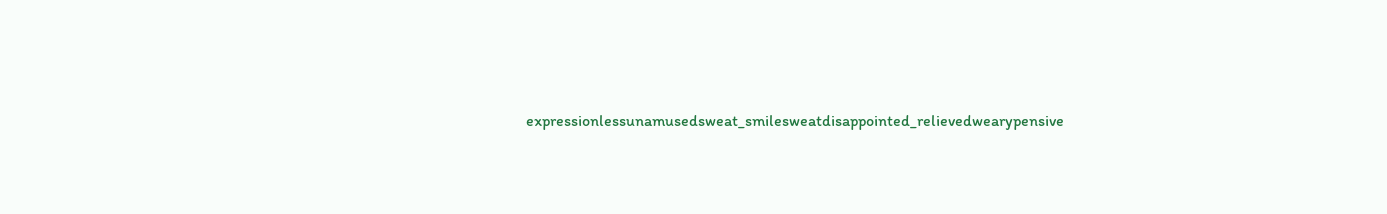expressionlessunamusedsweat_smilesweatdisappointed_relievedwearypensive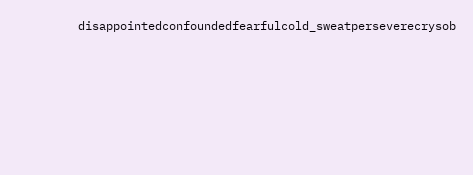disappointedconfoundedfearfulcold_sweatperseverecrysob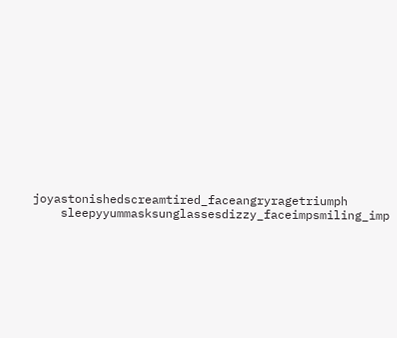joyastonishedscreamtired_faceangryragetriumph
    sleepyyummasksunglassesdizzy_faceimpsmiling_imp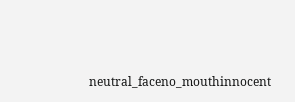neutral_faceno_mouthinnocent